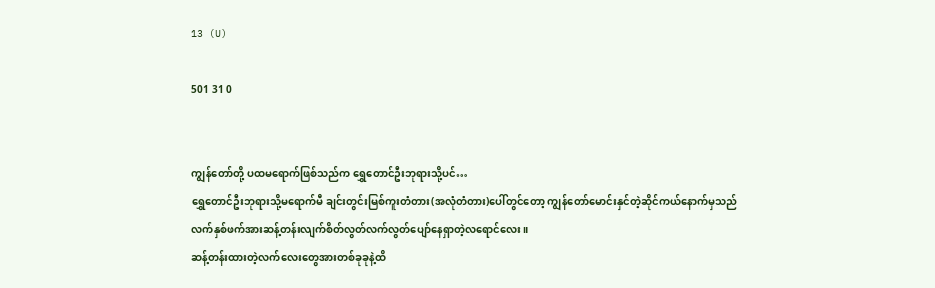13 (U)

501 31 0


ကျွန်တော်တို့ ပထမရောက်ဖြစ်သည်က ရွှေတောင်ဦးဘုရားသို့ပင်…
ရွှေတောင်ဦးဘုရားသို့မရောက်မီ ချင်းတွင်းမြစ်ကူးတံတား(အလုံတံတား)ပေါ်တွင်တော့ ကျွန်တော်မောင်းနှင်တဲ့ဆိုင်ကယ်နောက်မှသည် လက်နှစ်ဖက်အားဆန့်တန်းလျက်စိတ်လွတ်လက်လွတ်ပျော်နေရှာတဲ့လရောင်လေး။
ဆန့်တန်းထားတဲ့လက်လေးတွေအားတစ်ခုခုနဲ့ထိ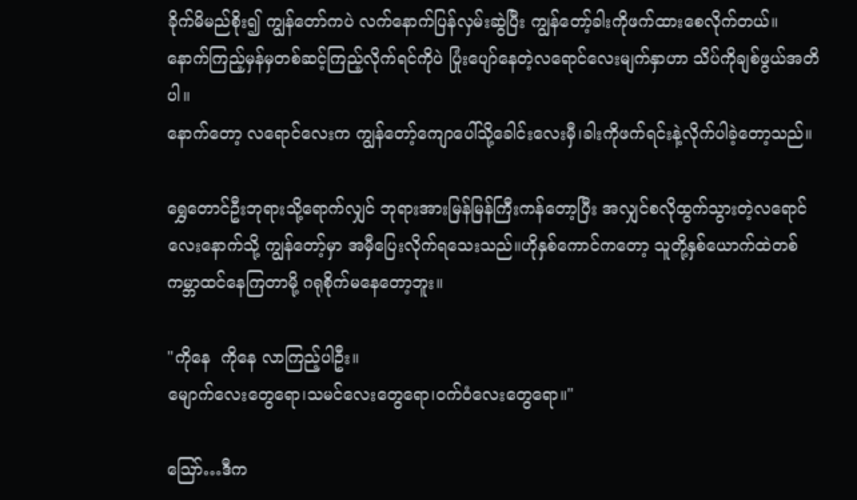ခိုက်မိမည်စိုး၍ ကျွန်တော်ကပဲ လက်နောက်ပြန်လှမ်းဆွဲပြီး ကျွန်တော့်ခါးကိုဖက်ထားစေလိုက်တယ်။
နောက်ကြည့်မှန်မှတစ်ဆင့်ကြည့်လိုက်ရင်ကိုပဲ ပြုံးပျော်နေတဲ့လရောင်လေးမျက်နှာဟာ သိပ်ကိုချစ်ဖွယ်အတိပါ။
နောက်တော့ လရောင်လေးက ကျွန်တော့်ကျောပေါ်သို့ခေါင်းလေးမှီ၊ခါးကိုဖက်ရင်းနဲ့လိုက်ပါခဲ့တော့သည်။

ရွှေတောင်ဦးဘုရားသို့ရောက်လျှင် ဘုရားအားမြန်မြန်ကြီးကန်တော့ပြီး အလျှင်စလိုထွက်သွားတဲ့လရောင်လေးနောက်သို့ ကျွန်တော့်မှာ အမှီပြေးလိုက်ရသေးသည်။ဟိုနှစ်ကောင်ကတော့ သူတို့နှစ်ယောက်ထဲတစ်ကမ္ဘာထင်နေကြတာမို့ ဂရုစိုက်မနေတော့ဘူး။

"ကိုနေ  ကိုနေ လာကြည့်ပါဦး။
မျောက်လေးတွေရော၊သမင်လေးတွေရော၊ဝက်ဝံလေးတွေရော။"

ဪ…ဒီက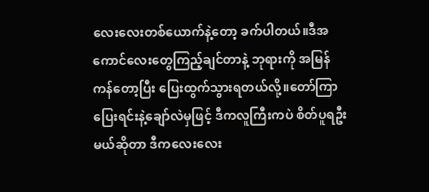လေးလေးတစ်ယောက်နဲ့တော့ ခက်ပါတယ်။ဒီအကောင်လေးတွေကြည့်ချင်တာနဲ့ ဘုရားကို အမြန်ကန်တော့ပြီး ပြေးထွက်သွားရတယ်လို့။တော်ကြာ ပြေးရင်းနဲ့ချော်လဲမှဖြင့် ဒီကလူကြီးကပဲ စိတ်ပူရဦးမယ်ဆိုတာ ဒီ‌ကလေးလေး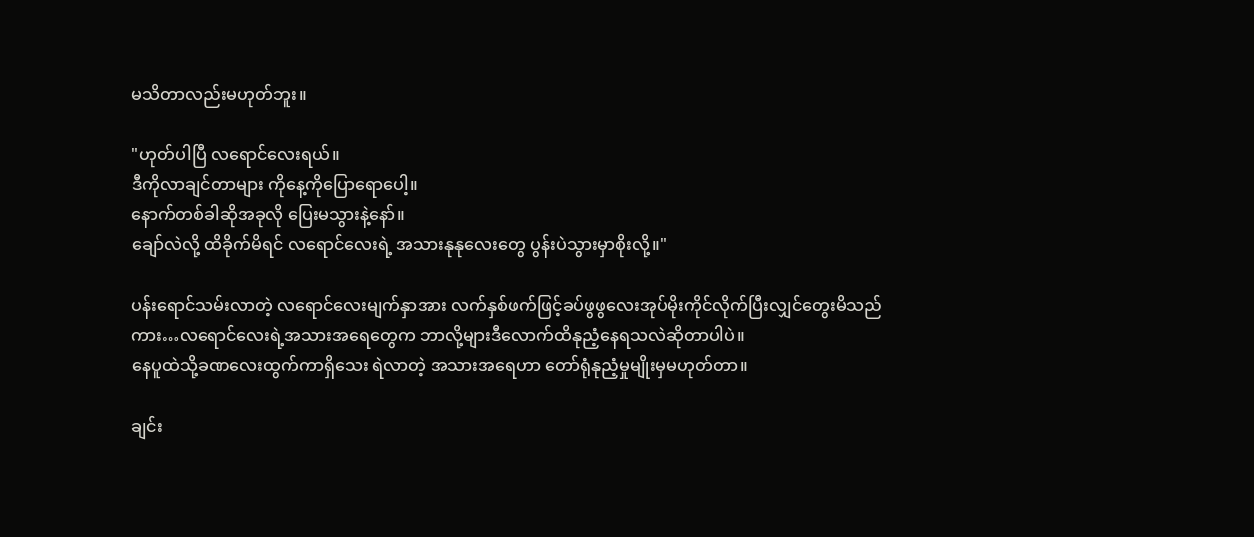မသိတာလည်းမဟုတ်ဘူး။

"ဟုတ်ပါပြီ လရောင်လေးရယ်။
ဒီကိုလာချင်တာများ ကိုနေ့ကိုပြောရောပေါ့။
နောက်တစ်ခါဆိုအခုလို ပြေးမသွားနဲ့နော်။
ချော်လဲလို့ ထိခိုက်မိရင် လရောင်လေးရဲ့ အသားနုနုလေးတွေ ပွန်းပဲသွားမှာစိုးလို့။"

ပန်းရောင်သမ်းလာတဲ့ လရောင်လေးမျက်နှာအား လက်နှစ်ဖက်ဖြင့်ခပ်ဖွဖွလေးအုပ်မိုးကိုင်လိုက်ပြီးလျှင်တွေးမိသည်ကား…လရောင်လေးရဲ့အသားအရေတွေက ဘာလို့များဒီလောက်ထိနုညံ့နေရသလဲဆိုတာပါပဲ။
နေပူထဲသို့ခဏလေးထွက်ကာရှိသေး ရဲလာတဲ့ အသားအရေဟာ တော်ရုံနုညံ့မှုမျိုးမှမဟုတ်တာ။

ချင်း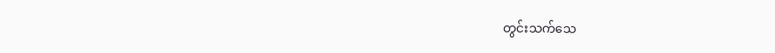တွင်းသက်သေ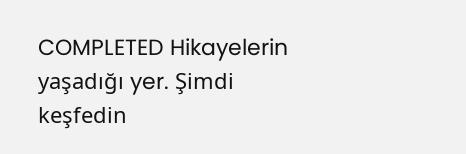COMPLETED Hikayelerin yaşadığı yer. Şimdi keşfedin